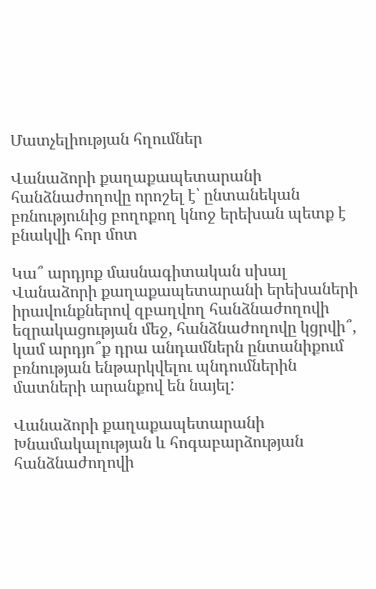Մատչելիության հղումներ

Վանաձորի քաղաքապետարանի հանձնաժողովը որոշել է՝ ընտանեկան բռնությունից բողոքող կնոջ երեխան պետք է բնակվի հոր մոտ

Կա՞ արդյոք մասնագիտական սխալ Վանաձորի քաղաքապետարանի երեխաների իրավունքներով զբաղվող հանձնաժողովի եզրակացության մեջ, հանձնաժողովը կցրվի՞, կամ արդյո՞ք դրա անդամներն ընտանիքում բռնության ենթարկվելու պնդումներին մատների արանքով են նայել:

Վանաձորի քաղաքապետարանի Խնամակալության և հոգաբարձության հանձնաժողովի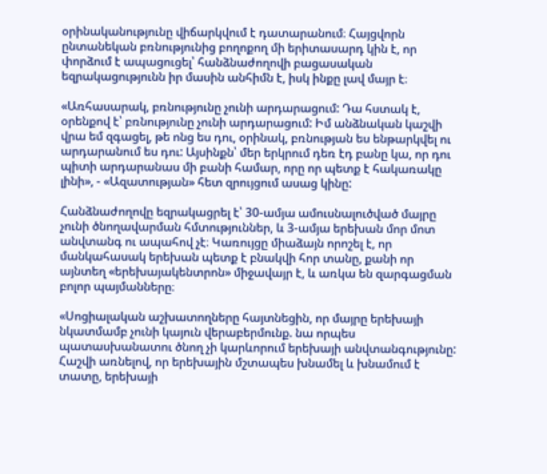օրինականությունը վիճարկվում է դատարանում։ Հայցվորն ընտանեկան բռնությունից բողոքող մի երիտասարդ կին է, որ փորձում է ապացուցել՝ հանձնաժողովի բացասական եզրակացությունն իր մասին անհիմն է, իսկ ինքը լավ մայր է։

«Առհասարակ, բռնությունը չունի արդարացում: Դա հստակ է, օրենքով է՝ բռնությունը չունի արդարացում: Իմ անձնական կաշվի վրա եմ զգացել, թե ոնց ես դու, օրինակ, բռնության ես ենթարկվել ու արդարանում ես դու: Այսինքն՝ մեր երկրում դեռ էդ բանը կա, որ դու պիտի արդարանաս մի բանի համար, որը որ պետք է հակառակը լինի», - «Ազատության» հետ զրույցում ասաց կինը:

Հանձնաժողովը եզրակացրել է՝ 30-ամյա ամուսնալուծված մայրը չունի ծնողավարման հմտություններ, և 3-ամյա երեխան մոր մոտ անվտանգ ու ապահով չէ։ Կառույցը միաձայն որոշել է, որ մանկահասակ երեխան պետք է բնակվի հոր տանը, քանի որ այնտեղ «երեխայակենտրոն» միջավայր է, և առկա են զարգացման բոլոր պայմանները։

«Սոցիալական աշխատողները հայտնեցին, որ մայրը երեխայի նկատմամբ չունի կայուն վերաբերմունք. նա որպես պատասխանատու ծնող չի կարևորում երեխայի անվտանգությունը: Հաշվի առնելով, որ երեխային մշտապես խնամել և խնամում է տատը, երեխայի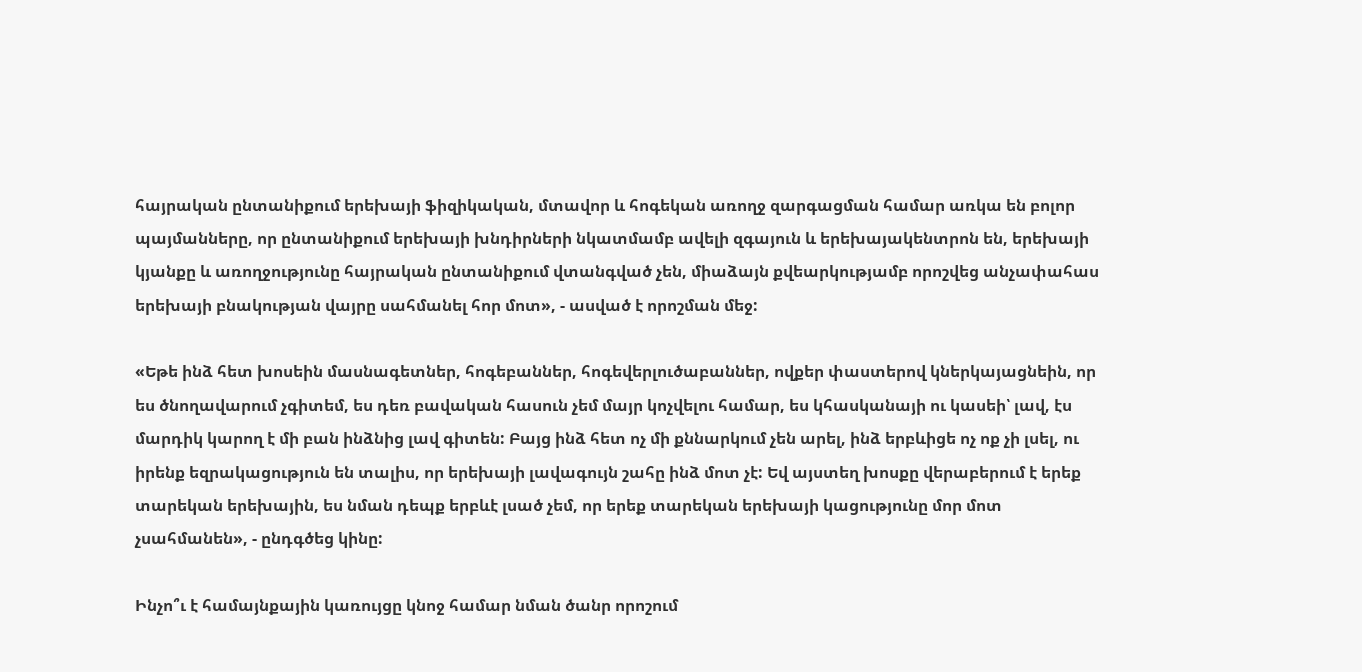հայրական ընտանիքում երեխայի ֆիզիկական, մտավոր և հոգեկան առողջ զարգացման համար առկա են բոլոր պայմանները, որ ընտանիքում երեխայի խնդիրների նկատմամբ ավելի զգայուն և երեխայակենտրոն են, երեխայի կյանքը և առողջությունը հայրական ընտանիքում վտանգված չեն, միաձայն քվեարկությամբ որոշվեց անչափահաս երեխայի բնակության վայրը սահմանել հոր մոտ», - ասված է որոշման մեջ:

«Եթե ինձ հետ խոսեին մասնագետներ, հոգեբաններ, հոգեվերլուծաբաններ, ովքեր փաստերով կներկայացնեին, որ ես ծնողավարում չգիտեմ, ես դեռ բավական հասուն չեմ մայր կոչվելու համար, ես կհասկանայի ու կասեի՝ լավ, էս մարդիկ կարող է մի բան ինձնից լավ գիտեն: Բայց ինձ հետ ոչ մի քննարկում չեն արել, ինձ երբևիցե ոչ ոք չի լսել, ու իրենք եզրակացություն են տալիս, որ երեխայի լավագույն շահը ինձ մոտ չէ: Եվ այստեղ խոսքը վերաբերում է երեք տարեկան երեխային, ես նման դեպք երբևէ լսած չեմ, որ երեք տարեկան երեխայի կացությունը մոր մոտ չսահմանեն», - ընդգծեց կինը:

Ինչո՞ւ է համայնքային կառույցը կնոջ համար նման ծանր որոշում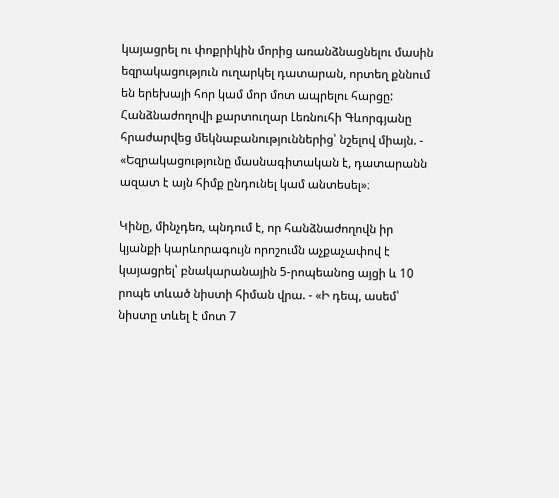կայացրել ու փոքրիկին մորից առանձնացնելու մասին եզրակացություն ուղարկել դատարան, որտեղ քննում են երեխայի հոր կամ մոր մոտ ապրելու հարցը: Հանձնաժողովի քարտուղար Լեռնուհի Գևորգյանը հրաժարվեց մեկնաբանություններից՝ նշելով միայն. - «Եզրակացությունը մասնագիտական է, դատարանն ազատ է այն հիմք ընդունել կամ անտեսել»։

Կինը, մինչդեռ, պնդում է, որ հանձնաժողովն իր կյանքի կարևորագույն որոշումն աչքաչափով է կայացրել՝ բնակարանային 5-րոպեանոց այցի և 10 րոպե տևած նիստի հիման վրա. - «Ի դեպ, ասեմ՝ նիստը տևել է մոտ 7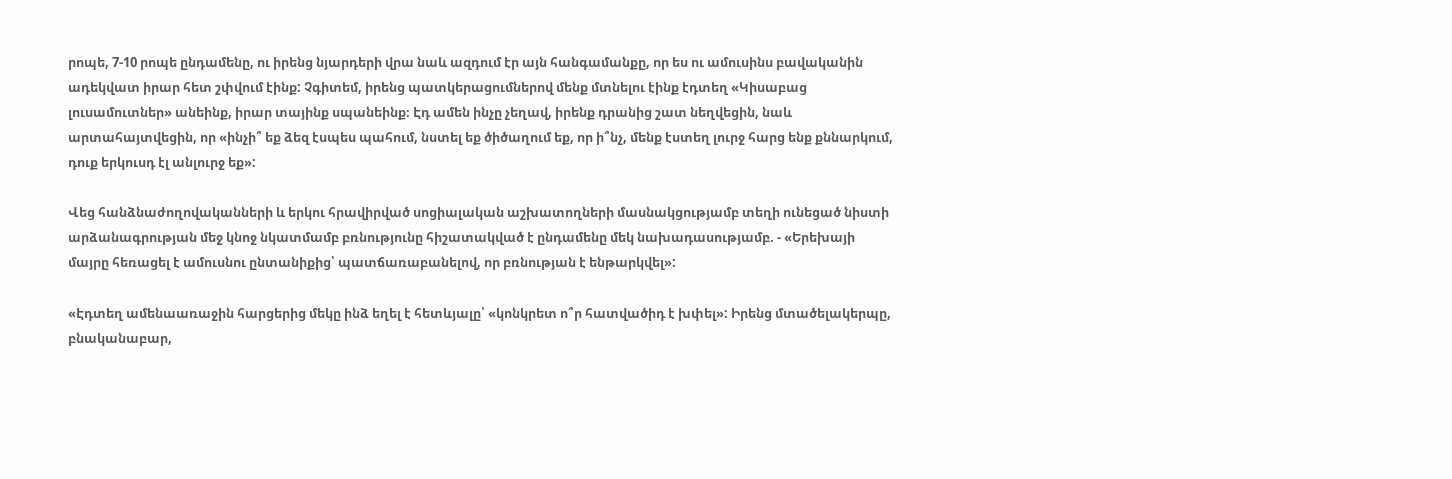րոպե, 7-10 րոպե ընդամենը, ու իրենց նյարդերի վրա նաև ազդում էր այն հանգամանքը, որ ես ու ամուսինս բավականին ադեկվատ իրար հետ շփվում էինք: Չգիտեմ, իրենց պատկերացումներով մենք մտնելու էինք էդտեղ «Կիսաբաց լուսամուտներ» անեինք, իրար տայինք սպանեինք։ Էդ ամեն ինչը չեղավ, իրենք դրանից շատ նեղվեցին, նաև արտահայտվեցին, որ «ինչի՞ եք ձեզ էսպես պահում, նստել եք ծիծաղում եք, որ ի՞նչ, մենք էստեղ լուրջ հարց ենք քննարկում, դուք երկուսդ էլ անլուրջ եք»:

Վեց հանձնաժողովականների և երկու հրավիրված սոցիալական աշխատողների մասնակցությամբ տեղի ունեցած նիստի արձանագրության մեջ կնոջ նկատմամբ բռնությունը հիշատակված է ընդամենը մեկ նախադասությամբ. - «Երեխայի մայրը հեռացել է ամուսնու ընտանիքից՝ պատճառաբանելով, որ բռնության է ենթարկվել»:

«Էդտեղ ամենաառաջին հարցերից մեկը ինձ եղել է հետևյալը՝ «կոնկրետ ո՞ր հատվածիդ է խփել»: Իրենց մտածելակերպը, բնականաբար,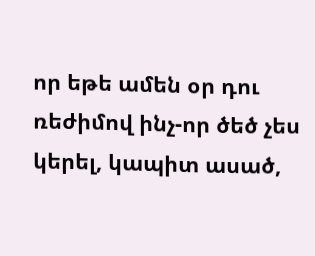որ եթե ամեն օր դու ռեժիմով ինչ-որ ծեծ չես կերել, կապիտ ասած,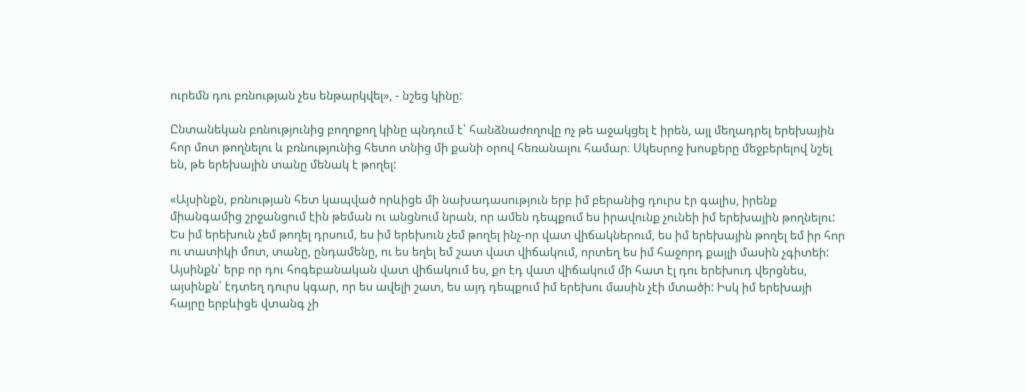ուրեմն դու բռնության չես ենթարկվել», - նշեց կինը:

Ընտանեկան բռնությունից բողոքող կինը պնդում է՝ հանձնաժողովը ոչ թե աջակցել է իրեն, այլ մեղադրել երեխային հոր մոտ թողնելու և բռնությունից հետո տնից մի քանի օրով հեռանալու համար։ Սկեսրոջ խոսքերը մեջբերելով նշել են, թե երեխային տանը մենակ է թողել:

«Այսինքն, բռնության հետ կապված որևիցե մի նախադասություն երբ իմ բերանից դուրս էր գալիս, իրենք միանգամից շրջանցում էին թեման ու անցնում նրան, որ ամեն դեպքում ես իրավունք չունեի իմ երեխային թողնելու: Ես իմ երեխուն չեմ թողել դրսում, ես իմ երեխուն չեմ թողել ինչ-որ վատ վիճակներում, ես իմ երեխային թողել եմ իր հոր ու տատիկի մոտ, տանը, ընդամենը, ու ես եղել եմ շատ վատ վիճակում, որտեղ ես իմ հաջորդ քայլի մասին չգիտեի: Այսինքն՝ երբ որ դու հոգեբանական վատ վիճակում ես, քո էդ վատ վիճակում մի հատ էլ դու երեխուդ վերցնես, այսինքն՝ էդտեղ դուրս կգար, որ ես ավելի շատ, ես այդ դեպքում իմ երեխու մասին չէի մտածի: Իսկ իմ երեխայի հայրը երբևիցե վտանգ չի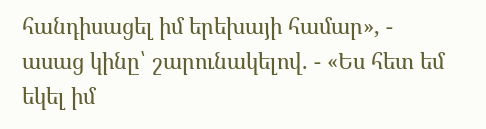հանդիսացել իմ երեխայի համար», - ասաց կինը՝ շարունակելով. - «Ես հետ եմ եկել իմ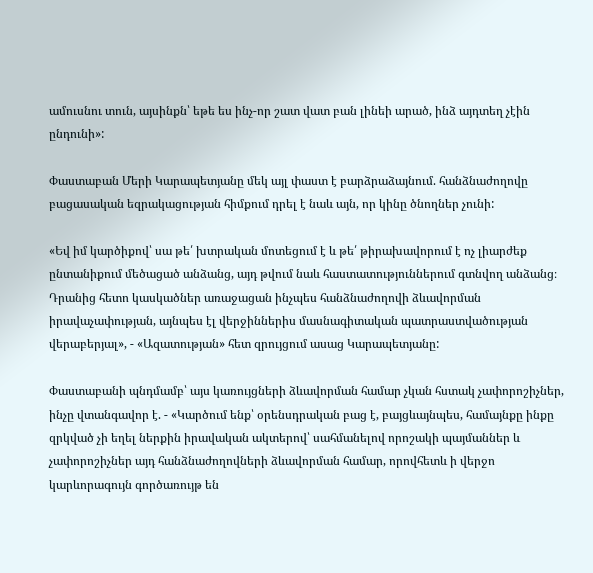ամուսնու տուն, այսինքն՝ եթե ես ինչ-որ շատ վատ բան լինեի արած, ինձ այդտեղ չէին ընդունի»:

Փաստաբան Մերի Կարապետյանը մեկ այլ փաստ է բարձրաձայնում. հանձնաժողովը բացասական եզրակացության հիմքում դրել է նաև այն, որ կինը ծնողներ չունի:

«Եվ իմ կարծիքով՝ սա թե՛ խտրական մոտեցում է և թե՛ թիրախավորում է ոչ լիարժեք ընտանիքում մեծացած անձանց, այդ թվում նաև հաստատություններում գտնվող անձանց։ Դրանից հետո կասկածներ առաջացան ինչպես հանձնաժողովի ձևավորման իրավաչափության, այնպես էլ վերջիններիս մասնագիտական պատրաստվածության վերաբերյալ», - «Ազատության» հետ զրույցում ասաց Կարապետյանը:

Փաստաբանի պնդմամբ՝ այս կառույցների ձևավորման համար չկան հստակ չափորոշիչներ, ինչը վտանգավոր է. - «Կարծում ենք՝ օրենսդրական բաց է, բայցևայնպես, համայնքը ինքը զրկված չի եղել ներքին իրավական ակտերով՝ սահմանելով որոշակի պայմաններ և չափորոշիչներ այդ հանձնաժողովների ձևավորման համար, որովհետև ի վերջո կարևորագույն գործառույթ են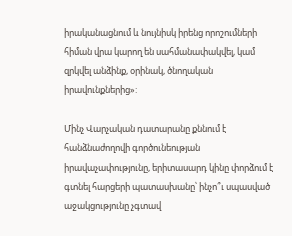իրականացնում և նույնիսկ իրենց որոշումների հիման վրա կարող են սահմանափակվել, կամ զրկվել անձինք, օրինակ, ծնողական իրավունքներից»:

Մինչ Վարչական դատարանը քննում է հանձնաժողովի գործունեության իրավաչափությունը, երիտասարդ կինը փորձում է գտնել հարցերի պատասխանը՝ ինչո՞ւ սպասված աջակցությունը չգտավ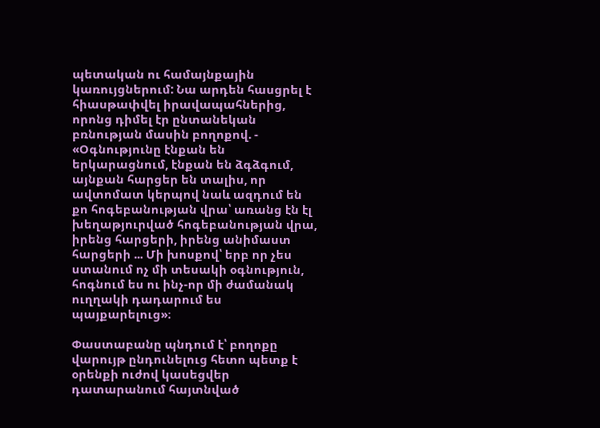պետական ու համայնքային կառույցներում: Նա արդեն հասցրել է հիասթափվել իրավապահներից, որոնց դիմել էր ընտանեկան բռնության մասին բողոքով. - «Օգնությունը էնքան են երկարացնում, էնքան են ձգձգում, այնքան հարցեր են տալիս, որ ավտոմատ կերպով նաև ազդում են քո հոգեբանության վրա՝ առանց էն էլ խեղաթյուրված հոգեբանության վրա, իրենց հարցերի, իրենց անիմաստ հարցերի ... Մի խոսքով՝ երբ որ չես ստանում ոչ մի տեսակի օգնություն, հոգնում ես ու ինչ-որ մի ժամանակ ուղղակի դադարում ես պայքարելուց»։

Փաստաբանը պնդում է՝ բողոքը վարույթ ընդունելուց հետո պետք է օրենքի ուժով կասեցվեր դատարանում հայտնված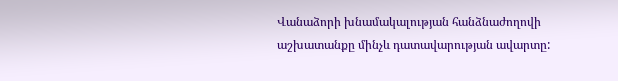Վանաձորի խնամակալության հանձնաժողովի աշխատանքը մինչև դատավարության ավարտը: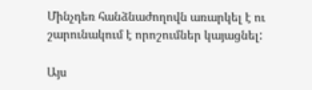Մինչդեռ հանձնաժողովն առարկել է ու շարունակում է որոշումներ կայացնել:

Այս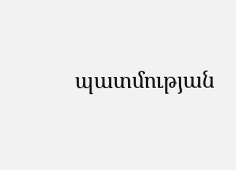պատմության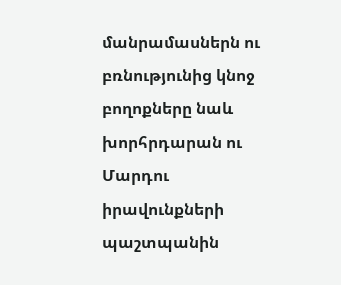մանրամասներն ու բռնությունից կնոջ բողոքները նաև խորհրդարան ու Մարդու իրավունքների պաշտպանին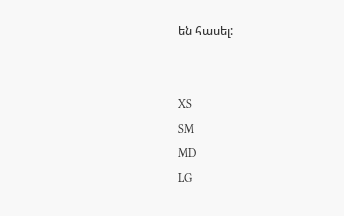են հասել:


XS
SM
MD
LG